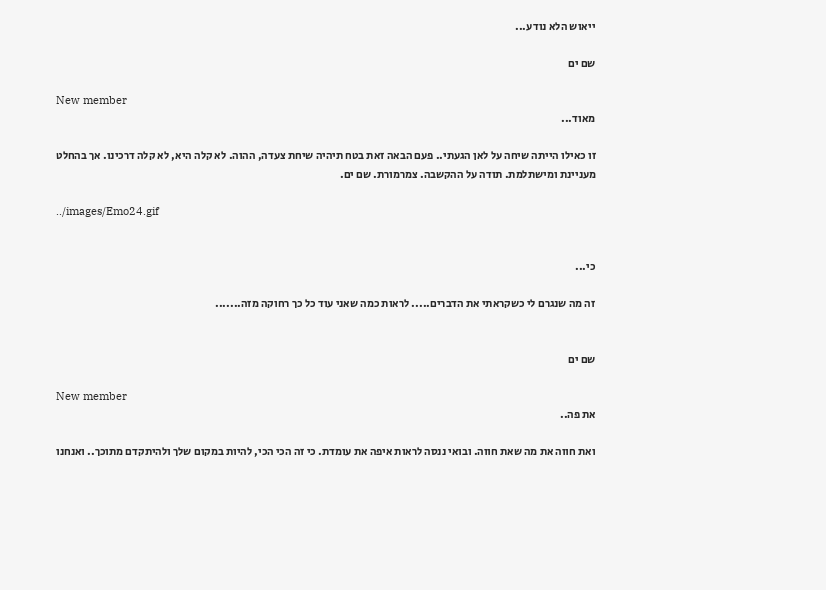ייאוש הלא נודע...

שם ים

New member
מאוד...

זו כאילו הייתה שיחה על לאן הגעתי.. פעם הבאה זאת בטח תיהיה שיחת צעדה, ההוה. לא קלה היא, לא קלה דרכינו. אך בהחלט מעניינת ומישתלמת. תודה על ההקשבה. צמרמורת. שם ים.

../images/Emo24.gif


כי...

זה מה שנגרם לי כשקראתי את הדברים..... לראות כמה שאני עוד כל כך רחוקה מזה.......


שם ים

New member
את פה..

ואת חווה את מה שאת חווה. ובואי ננסה לראות איפה את עומדת. כי זה הכי הכי, להיות במקום שלך ולהיתקדם מתוכך.. ואנחנו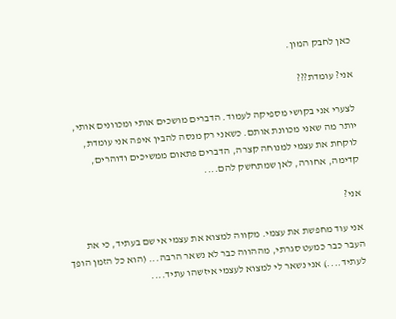כאן לחבק המון.

אני? עומדת???

לצערי אני בקושי מספיקה לעמוד. הדברים מושכים אותי ומכוונים אותי, יותר מה שאני מכוונת אותם. כשאני רק מנסה להבין איפה אני עומדת, לוקחת את עצמי למנוחה קצרה, הדברים פתאום ממשיכים ודוהרים, קדימה, אחורה, לאן שמתחשק להם....

אני?

אני עוד מחפשת את עצמי. מקווה למצוא את עצמי אי שם בעתיד, כי את העבר כבר כמעט סגרתי, מההווה כבר לא נשאר הרבה... (הוא כל הזמן הופך לעתיד....) אני נשאר לי למצוא לעצמי איזשהו עתיד....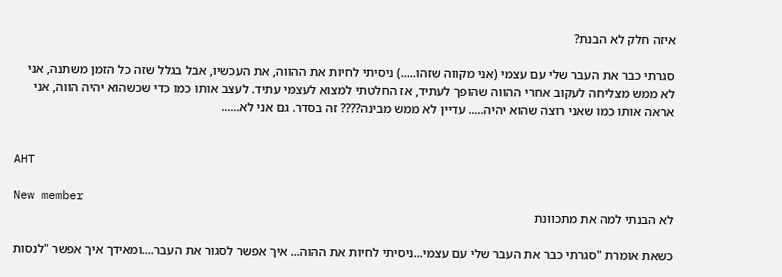איזה חלק לא הבנת?

סגרתי כבר את העבר שלי עם עצמי (אני מקווה שזהו.....) ניסיתי לחיות את ההווה, את העכשיו, אבל בגלל שזה כל הזמן משתנה, אני לא ממש מצליחה לעקוב אחרי ההווה שהופך לעתיד, אז החלטתי למצוא לעצמי עתיד. לעצב אותו כמו כדי שכשהוא יהיה הווה, אני אראה אותו כמו שאני רוצה שהוא יהיה..... עדיין לא ממש מבינה???? זה בסדר. גם אני לא......


AHT

New member
לא הבנתי למה את מתכוונת

כשאת אומרת "סגרתי כבר את העבר שלי עם עצמי...ניסיתי לחיות את ההוה... איך אפשר לסגור את העבר....ומאידך איך אפשר "לנסות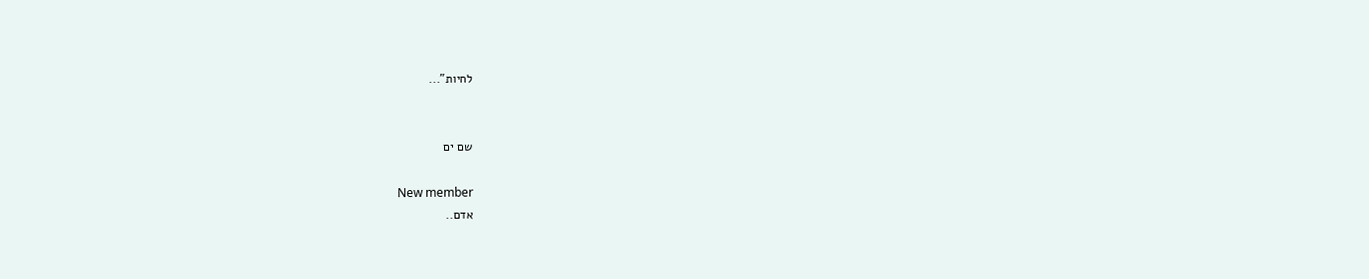לחיות"...


שם ים

New member
אדם..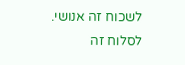לשכוח זה אנושי. לסלוח זה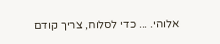אלוהי. ... כדי לסלוח, צריך קודם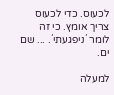לכעוס. כדי לכעוס צריך אומץ. כי זה לומר ´ניפגעתי´. ... שם ים.

למעלה